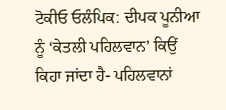ਟੋਕੀਓ ਓਲੰਪਿਕ: ਦੀਪਕ ਪੂਨੀਆ ਨੂੰ ‘ਕੇਤਲੀ ਪਹਿਲਵਾਨ’ ਕਿਉਂ ਕਿਹਾ ਜਾਂਦਾ ਹੈ- ਪਹਿਲਵਾਨਾਂ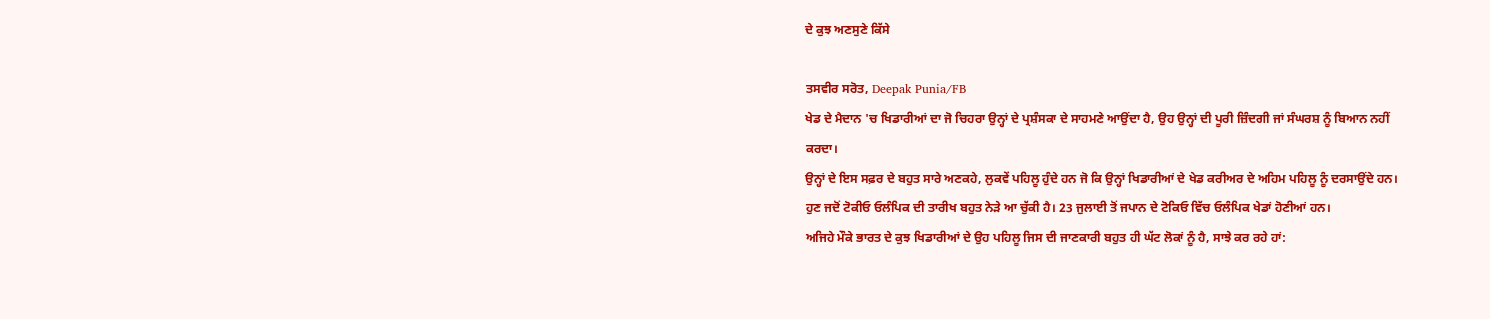ਦੇ ਕੁਝ ਅਣਸੁਣੇ ਕਿੱਸੇ

ਤਸਵੀਰ ਸਰੋਤ, Deepak Punia/FB
ਖੇਡ ਦੇ ਮੈਦਾਨ 'ਚ ਖਿਡਾਰੀਆਂ ਦਾ ਜੋ ਚਿਹਰਾ ਉਨ੍ਹਾਂ ਦੇ ਪ੍ਰਸ਼ੰਸਕਾ ਦੇ ਸਾਹਮਣੇ ਆਉਂਦਾ ਹੈ, ਉਹ ਉਨ੍ਹਾਂ ਦੀ ਪੂਰੀ ਜ਼ਿੰਦਗੀ ਜਾਂ ਸੰਘਰਸ਼ ਨੂੰ ਬਿਆਨ ਨਹੀਂ ਕਰਦਾ।
ਉਨ੍ਹਾਂ ਦੇ ਇਸ ਸਫ਼ਰ ਦੇ ਬਹੁਤ ਸਾਰੇ ਅਣਕਹੇ, ਲੁਕਵੇਂ ਪਹਿਲੂ ਹੁੰਦੇ ਹਨ ਜੋ ਕਿ ਉਨ੍ਹਾਂ ਖਿਡਾਰੀਆਂ ਦੇ ਖੇਡ ਕਰੀਅਰ ਦੇ ਅਹਿਮ ਪਹਿਲੂ ਨੂੰ ਦਰਸਾਉਂਦੇ ਹਨ।
ਹੁਣ ਜਦੋਂ ਟੋਕੀਓ ਓਲੰਪਿਕ ਦੀ ਤਾਰੀਖ ਬਹੁਤ ਨੇੜੇ ਆ ਚੁੱਕੀ ਹੈ। 23 ਜੁਲਾਈ ਤੋਂ ਜਪਾਨ ਦੇ ਟੋਕਿਓ ਵਿੱਚ ਓਲੰਪਿਕ ਖੇਡਾਂ ਹੋਣੀਆਂ ਹਨ।
ਅਜਿਹੇ ਮੌਕੇ ਭਾਰਤ ਦੇ ਕੁਝ ਖਿਡਾਰੀਆਂ ਦੇ ਉਹ ਪਹਿਲੂ ਜਿਸ ਦੀ ਜਾਣਕਾਰੀ ਬਹੁਤ ਹੀ ਘੱਟ ਲੋਕਾਂ ਨੂੰ ਹੈ, ਸਾਝੇ ਕਰ ਰਹੇ ਹਾਂ: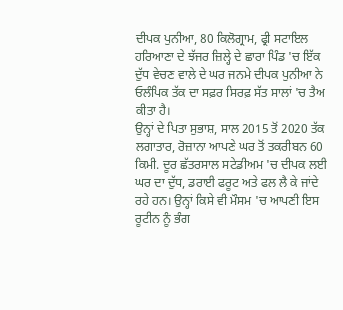ਦੀਪਕ ਪੁਨੀਆ, 80 ਕਿਲੋਗ੍ਰਾਮ, ਫ੍ਰੀ ਸਟਾਇਲ
ਹਰਿਆਣਾ ਦੇ ਝੱਜਰ ਜ਼ਿਲ੍ਹੇ ਦੇ ਛਾਰਾ ਪਿੰਡ 'ਚ ਇੱਕ ਦੁੱਧ ਵੇਚਣ ਵਾਲੇ ਦੇ ਘਰ ਜਨਮੇ ਦੀਪਕ ਪੁਨੀਆ ਨੇ ਓਲੰਪਿਕ ਤੱਕ ਦਾ ਸਫ਼ਰ ਸਿਰਫ਼ ਸੱਤ ਸਾਲਾਂ 'ਚ ਤੈਅ ਕੀਤਾ ਹੈ।
ਉਨ੍ਹਾਂ ਦੇ ਪਿਤਾ ਸੁਭਾਸ਼, ਸਾਲ 2015 ਤੋਂ 2020 ਤੱਕ ਲਗਾਤਾਰ, ਰੋਜ਼ਾਨਾ ਆਪਣੇ ਘਰ ਤੋਂ ਤਕਰੀਬਨ 60 ਕਿਮੀ. ਦੂਰ ਛੱਤਰਸਾਲ ਸਟੇਡੀਅਮ 'ਚ ਦੀਪਕ ਲਈ ਘਰ ਦਾ ਦੁੱਧ, ਡਰਾਈ ਫਰੂਟ ਅਤੇ ਫਲ ਲੈ ਕੇ ਜਾਂਦੇ ਰਹੇ ਹਨ। ਉਨ੍ਹਾਂ ਕਿਸੇ ਵੀ ਮੌਸਮ 'ਚ ਆਪਣੀ ਇਸ ਰੂਟੀਨ ਨੂੰ ਭੰਗ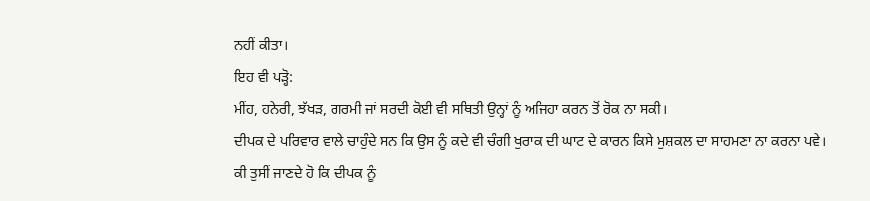ਨਹੀਂ ਕੀਤਾ।
ਇਹ ਵੀ ਪੜ੍ਹੋ:
ਮੀਂਹ, ਹਨੇਰੀ, ਝੱਖੜ, ਗਰਮੀ ਜਾਂ ਸਰਦੀ ਕੋਈ ਵੀ ਸਥਿਤੀ ਉਨ੍ਹਾਂ ਨੂੰ ਅਜਿਹਾ ਕਰਨ ਤੋਂ ਰੋਕ ਨਾ ਸਕੀ।
ਦੀਪਕ ਦੇ ਪਰਿਵਾਰ ਵਾਲੇ ਚਾਹੁੰਦੇ ਸਨ ਕਿ ਉਸ ਨੂੰ ਕਦੇ ਵੀ ਚੰਗੀ ਖੁਰਾਕ ਦੀ ਘਾਟ ਦੇ ਕਾਰਨ ਕਿਸੇ ਮੁਸ਼ਕਲ ਦਾ ਸਾਹਮਣਾ ਨਾ ਕਰਨਾ ਪਵੇ।
ਕੀ ਤੁਸੀਂ ਜਾਣਦੇ ਹੋ ਕਿ ਦੀਪਕ ਨੂੰ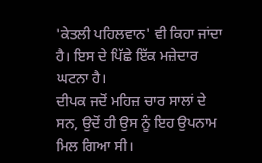'ਕੇਤਲੀ ਪਹਿਲਵਾਨ' ਵੀ ਕਿਹਾ ਜਾਂਦਾ ਹੈ। ਇਸ ਦੇ ਪਿੱਛੇ ਇੱਕ ਮਜ਼ੇਦਾਰ ਘਟਨਾ ਹੈ।
ਦੀਪਕ ਜਦੋਂ ਮਹਿਜ਼ ਚਾਰ ਸਾਲਾਂ ਦੇ ਸਨ, ਉਦੋਂ ਹੀ ਉਸ ਨੂੰ ਇਹ ਉਪਨਾਮ ਮਿਲ ਗਿਆ ਸੀ।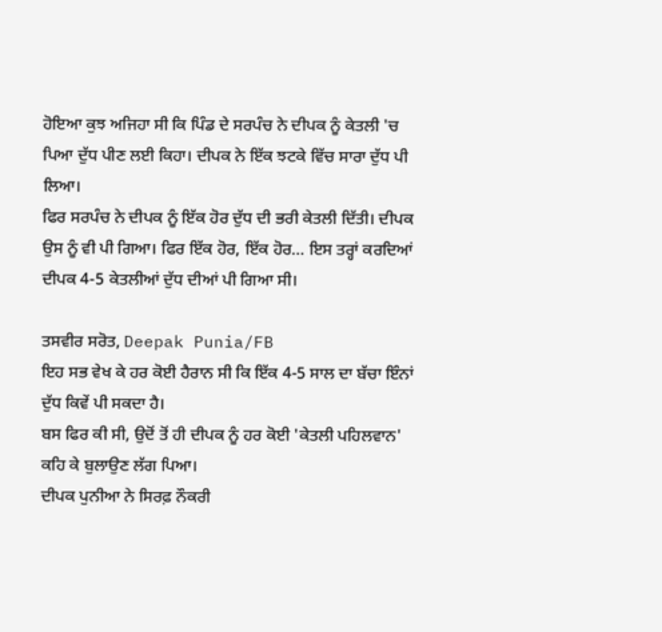ਹੋਇਆ ਕੁਝ ਅਜਿਹਾ ਸੀ ਕਿ ਪਿੰਡ ਦੇ ਸਰਪੰਚ ਨੇ ਦੀਪਕ ਨੂੰ ਕੇਤਲੀ 'ਚ ਪਿਆ ਦੁੱਧ ਪੀਣ ਲਈ ਕਿਹਾ। ਦੀਪਕ ਨੇ ਇੱਕ ਝਟਕੇ ਵਿੱਚ ਸਾਰਾ ਦੁੱਧ ਪੀ ਲਿਆ।
ਫਿਰ ਸਰਪੰਚ ਨੇ ਦੀਪਕ ਨੂੰ ਇੱਕ ਹੋਰ ਦੁੱਧ ਦੀ ਭਰੀ ਕੇਤਲੀ ਦਿੱਤੀ। ਦੀਪਕ ਉਸ ਨੂੰ ਵੀ ਪੀ ਗਿਆ। ਫਿਰ ਇੱਕ ਹੋਰ, ਇੱਕ ਹੋਰ… ਇਸ ਤਰ੍ਹਾਂ ਕਰਦਿਆਂ ਦੀਪਕ 4-5 ਕੇਤਲੀਆਂ ਦੁੱਧ ਦੀਆਂ ਪੀ ਗਿਆ ਸੀ।

ਤਸਵੀਰ ਸਰੋਤ, Deepak Punia/FB
ਇਹ ਸਭ ਵੇਖ ਕੇ ਹਰ ਕੋਈ ਹੈਰਾਨ ਸੀ ਕਿ ਇੱਕ 4-5 ਸਾਲ ਦਾ ਬੱਚਾ ਇੰਨਾਂ ਦੁੱਧ ਕਿਵੇਂ ਪੀ ਸਕਦਾ ਹੈ।
ਬਸ ਫਿਰ ਕੀ ਸੀ, ਉਦੋਂ ਤੋਂ ਹੀ ਦੀਪਕ ਨੂੰ ਹਰ ਕੋਈ 'ਕੇਤਲੀ ਪਹਿਲਵਾਨ' ਕਹਿ ਕੇ ਬੁਲਾਉਣ ਲੱਗ ਪਿਆ।
ਦੀਪਕ ਪੁਨੀਆ ਨੇ ਸਿਰਫ਼ ਨੌਕਰੀ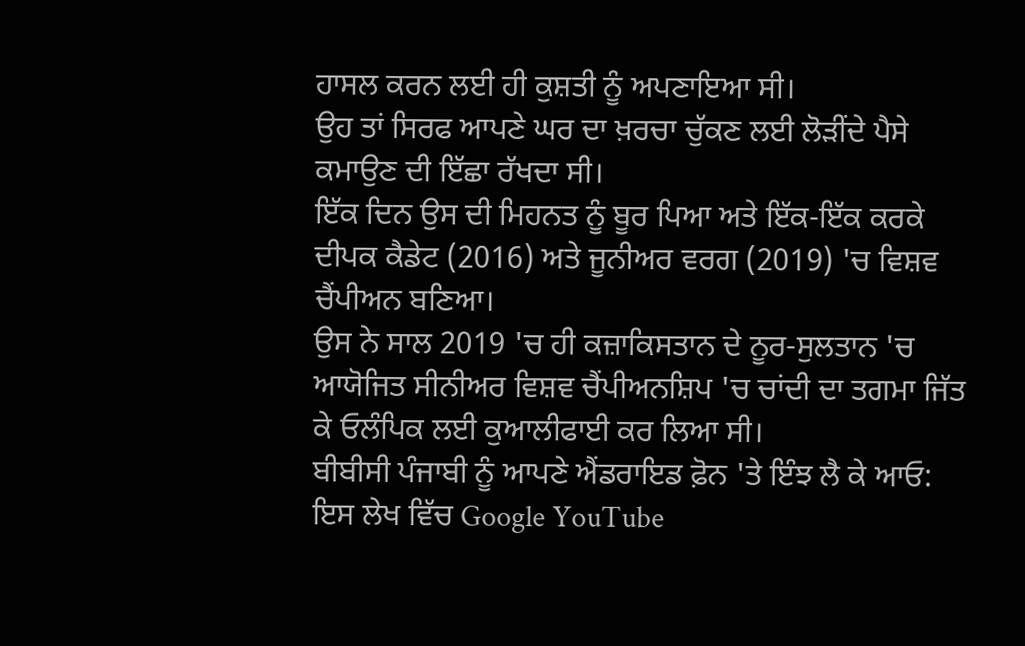ਹਾਸਲ ਕਰਨ ਲਈ ਹੀ ਕੁਸ਼ਤੀ ਨੂੰ ਅਪਣਾਇਆ ਸੀ।
ਉਹ ਤਾਂ ਸਿਰਫ ਆਪਣੇ ਘਰ ਦਾ ਖ਼ਰਚਾ ਚੁੱਕਣ ਲਈ ਲੋੜੀਂਦੇ ਪੈਸੇ ਕਮਾਉਣ ਦੀ ਇੱਛਾ ਰੱਖਦਾ ਸੀ।
ਇੱਕ ਦਿਨ ਉਸ ਦੀ ਮਿਹਨਤ ਨੂੰ ਬੂਰ ਪਿਆ ਅਤੇ ਇੱਕ-ਇੱਕ ਕਰਕੇ ਦੀਪਕ ਕੈਡੇਟ (2016) ਅਤੇ ਜੂਨੀਅਰ ਵਰਗ (2019) 'ਚ ਵਿਸ਼ਵ ਚੈਂਪੀਅਨ ਬਣਿਆ।
ਉਸ ਨੇ ਸਾਲ 2019 'ਚ ਹੀ ਕਜ਼ਾਕਿਸਤਾਨ ਦੇ ਨੂਰ-ਸੁਲਤਾਨ 'ਚ ਆਯੋਜਿਤ ਸੀਨੀਅਰ ਵਿਸ਼ਵ ਚੈਂਪੀਅਨਸ਼ਿਪ 'ਚ ਚਾਂਦੀ ਦਾ ਤਗਮਾ ਜਿੱਤ ਕੇ ਓਲੰਪਿਕ ਲਈ ਕੁਆਲੀਫਾਈ ਕਰ ਲਿਆ ਸੀ।
ਬੀਬੀਸੀ ਪੰਜਾਬੀ ਨੂੰ ਆਪਣੇ ਐਂਡਰਾਇਡ ਫ਼ੋਨ 'ਤੇ ਇੰਝ ਲੈ ਕੇ ਆਓ:
ਇਸ ਲੇਖ ਵਿੱਚ Google YouTube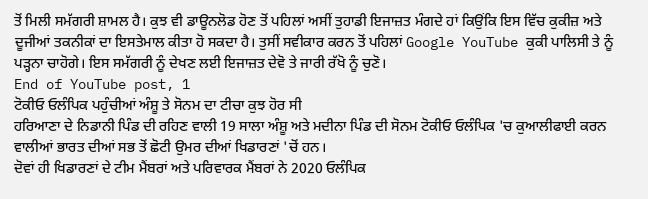ਤੋਂ ਮਿਲੀ ਸਮੱਗਰੀ ਸ਼ਾਮਲ ਹੈ। ਕੁਝ ਵੀ ਡਾਊਨਲੋਡ ਹੋਣ ਤੋਂ ਪਹਿਲਾਂ ਅਸੀਂ ਤੁਹਾਡੀ ਇਜਾਜ਼ਤ ਮੰਗਦੇ ਹਾਂ ਕਿਉਂਕਿ ਇਸ ਵਿੱਚ ਕੁਕੀਜ਼ ਅਤੇ ਦੂਜੀਆਂ ਤਕਨੀਕਾਂ ਦਾ ਇਸਤੇਮਾਲ ਕੀਤਾ ਹੋ ਸਕਦਾ ਹੈ। ਤੁਸੀਂ ਸਵੀਕਾਰ ਕਰਨ ਤੋਂ ਪਹਿਲਾਂ Google YouTube ਕੁਕੀ ਪਾਲਿਸੀ ਤੇ ਨੂੰ ਪੜ੍ਹਨਾ ਚਾਹੋਗੇ। ਇਸ ਸਮੱਗਰੀ ਨੂੰ ਦੇਖਣ ਲਈ ਇਜਾਜ਼ਤ ਦੇਵੋ ਤੇ ਜਾਰੀ ਰੱਖੋ ਨੂੰ ਚੁਣੋ।
End of YouTube post, 1
ਟੋਕੀਓ ਓਲੰਪਿਕ ਪਹੁੰਚੀਆਂ ਅੰਸ਼ੂ ਤੇ ਸੋਨਮ ਦਾ ਟੀਚਾ ਕੁਝ ਹੋਰ ਸੀ
ਹਰਿਆਣਾ ਦੇ ਨਿਡਾਨੀ ਪਿੰਡ ਦੀ ਰਹਿਣ ਵਾਲੀ 19 ਸਾਲਾ ਅੰਸ਼ੂ ਅਤੇ ਮਦੀਨਾ ਪਿੰਡ ਦੀ ਸੋਨਮ ਟੋਕੀਓ ਓਲੰਪਿਕ 'ਚ ਕੁਆਲੀਫਾਈ ਕਰਨ ਵਾਲੀਆਂ ਭਾਰਤ ਦੀਆਂ ਸਭ ਤੋਂ ਛੋਟੀ ਉਮਰ ਦੀਆਂ ਖਿਡਾਰਣਾਂ 'ਚੋਂ ਹਨ।
ਦੋਵਾਂ ਹੀ ਖਿਡਾਰਣਾਂ ਦੇ ਟੀਮ ਮੈਂਬਰਾਂ ਅਤੇ ਪਰਿਵਾਰਕ ਮੈਂਬਰਾਂ ਨੇ 2020 ਓਲੰਪਿਕ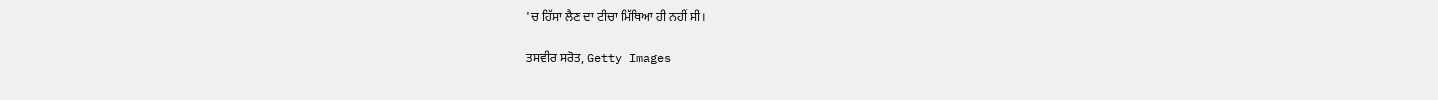'ਚ ਹਿੱਸਾ ਲੈਣ ਦਾ ਟੀਚਾ ਮਿੱਥਿਆ ਹੀ ਨਹੀਂ ਸੀ।

ਤਸਵੀਰ ਸਰੋਤ, Getty Images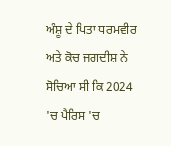ਅੰਸ਼ੂ ਦੇ ਪਿਤਾ ਧਰਮਵੀਰ ਅਤੇ ਕੋਚ ਜਗਦੀਸ਼ ਨੇ ਸੋਚਿਆ ਸੀ ਕਿ 2024 'ਚ ਪੈਰਿਸ 'ਚ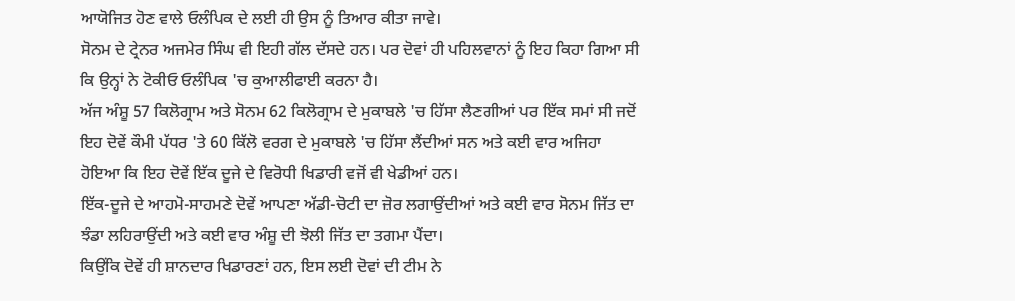ਆਯੋਜਿਤ ਹੋਣ ਵਾਲੇ ਓਲੰਪਿਕ ਦੇ ਲਈ ਹੀ ਉਸ ਨੂੰ ਤਿਆਰ ਕੀਤਾ ਜਾਵੇ।
ਸੋਨਮ ਦੇ ਟ੍ਰੇਨਰ ਅਜਮੇਰ ਸਿੰਘ ਵੀ ਇਹੀ ਗੱਲ ਦੱਸਦੇ ਹਨ। ਪਰ ਦੋਵਾਂ ਹੀ ਪਹਿਲਵਾਨਾਂ ਨੂੰ ਇਹ ਕਿਹਾ ਗਿਆ ਸੀ ਕਿ ਉਨ੍ਹਾਂ ਨੇ ਟੋਕੀਓ ਓਲੰਪਿਕ 'ਚ ਕੁਆਲੀਫਾਈ ਕਰਨਾ ਹੈ।
ਅੱਜ ਅੰਸ਼ੂ 57 ਕਿਲੋਗ੍ਰਾਮ ਅਤੇ ਸੋਨਮ 62 ਕਿਲੋਗ੍ਰਾਮ ਦੇ ਮੁਕਾਬਲੇ 'ਚ ਹਿੱਸਾ ਲੈਣਗੀਆਂ ਪਰ ਇੱਕ ਸਮਾਂ ਸੀ ਜਦੋਂ ਇਹ ਦੋਵੇਂ ਕੌਮੀ ਪੱਧਰ 'ਤੇ 60 ਕਿੱਲੋ ਵਰਗ ਦੇ ਮੁਕਾਬਲੇ 'ਚ ਹਿੱਸਾ ਲੈਂਦੀਆਂ ਸਨ ਅਤੇ ਕਈ ਵਾਰ ਅਜਿਹਾ ਹੋਇਆ ਕਿ ਇਹ ਦੋਵੇਂ ਇੱਕ ਦੂਜੇ ਦੇ ਵਿਰੋਧੀ ਖਿਡਾਰੀ ਵਜੋਂ ਵੀ ਖੇਡੀਆਂ ਹਨ।
ਇੱਕ-ਦੂਜੇ ਦੇ ਆਹਮੋ-ਸਾਹਮਣੇ ਦੋਵੇਂ ਆਪਣਾ ਅੱਡੀ-ਚੋਟੀ ਦਾ ਜ਼ੋਰ ਲਗਾਉਂਦੀਆਂ ਅਤੇ ਕਈ ਵਾਰ ਸੋਨਮ ਜਿੱਤ ਦਾ ਝੰਡਾ ਲਹਿਰਾਉਂਦੀ ਅਤੇ ਕਈ ਵਾਰ ਅੰਸ਼ੂ ਦੀ ਝੋਲੀ ਜਿੱਤ ਦਾ ਤਗਮਾ ਪੈਂਦਾ।
ਕਿਉਂਕਿ ਦੋਵੇਂ ਹੀ ਸ਼ਾਨਦਾਰ ਖਿਡਾਰਣਾਂ ਹਨ, ਇਸ ਲਈ ਦੋਵਾਂ ਦੀ ਟੀਮ ਨੇ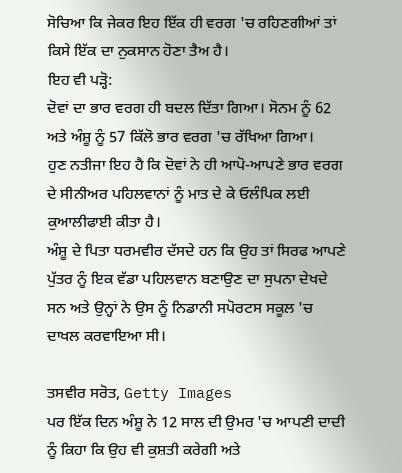ਸੋਚਿਆ ਕਿ ਜੇਕਰ ਇਹ ਇੱਕ ਹੀ ਵਰਗ 'ਚ ਰਹਿਣਗੀਆਂ ਤਾਂ ਕਿਸੇ ਇੱਕ ਦਾ ਨੁਕਸਾਨ ਹੋਣਾ ਤੈਅ ਹੈ।
ਇਹ ਵੀ ਪੜ੍ਹੋ:
ਦੋਵਾਂ ਦਾ ਭਾਰ ਵਰਗ ਹੀ ਬਦਲ ਦਿੱਤਾ ਗਿਆ। ਸੋਨਮ ਨੂੰ 62 ਅਤੇ ਅੰਸ਼ੂ ਨੂੰ 57 ਕਿੱਲੋ ਭਾਰ ਵਰਗ 'ਚ ਰੱਖਿਆ ਗਿਆ।
ਹੁਣ ਨਤੀਜਾ ਇਹ ਹੈ ਕਿ ਦੋਵਾਂ ਨੇ ਹੀ ਆਪੋ-ਆਪਣੇ ਭਾਰ ਵਰਗ ਦੇ ਸੀਨੀਅਰ ਪਹਿਲਵਾਨਾਂ ਨੂੰ ਮਾਤ ਦੇ ਕੇ ਓਲੰਪਿਕ ਲਈ ਕੁਆਲੀਫਾਈ ਕੀਤਾ ਹੈ।
ਅੰਸ਼ੂ ਦੇ ਪਿਤਾ ਧਰਮਵੀਰ ਦੱਸਦੇ ਹਨ ਕਿ ਉਹ ਤਾਂ ਸਿਰਫ ਆਪਣੇ ਪੁੱਤਰ ਨੂੰ ਇਕ ਵੱਡਾ ਪਹਿਲਵਾਨ ਬਣਾਉਣ ਦਾ ਸੁਪਨਾ ਦੇਖਦੇ ਸਨ ਅਤੇ ਉਨ੍ਹਾਂ ਨੇ ਉਸ ਨੂੰ ਨਿਡਾਨੀ ਸਪੋਰਟਸ ਸਕੂਲ 'ਚ ਦਾਖਲ ਕਰਵਾਇਆ ਸੀ।

ਤਸਵੀਰ ਸਰੋਤ, Getty Images
ਪਰ ਇੱਕ ਦਿਨ ਅੰਸ਼ੂ ਨੇ 12 ਸਾਲ ਦੀ ਉਮਰ 'ਚ ਆਪਣੀ ਦਾਦੀ ਨੂੰ ਕਿਹਾ ਕਿ ਉਹ ਵੀ ਕੁਸ਼ਤੀ ਕਰੇਗੀ ਅਤੇ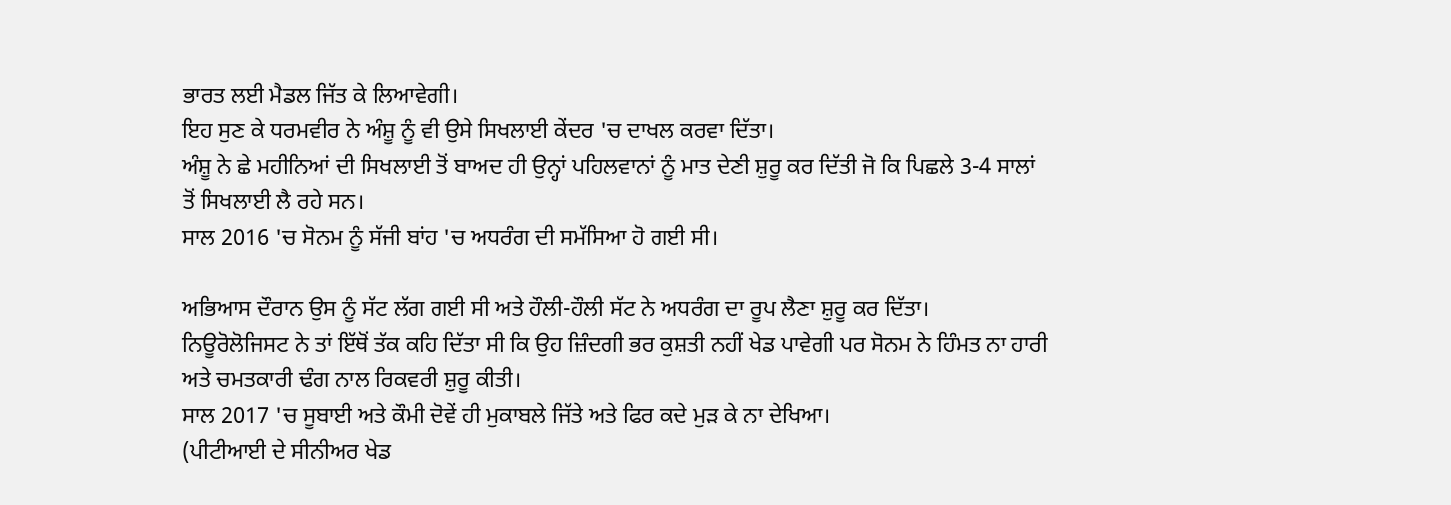ਭਾਰਤ ਲਈ ਮੈਡਲ ਜਿੱਤ ਕੇ ਲਿਆਵੇਗੀ।
ਇਹ ਸੁਣ ਕੇ ਧਰਮਵੀਰ ਨੇ ਅੰਸ਼ੂ ਨੂੰ ਵੀ ਉਸੇ ਸਿਖਲਾਈ ਕੇਂਦਰ 'ਚ ਦਾਖਲ ਕਰਵਾ ਦਿੱਤਾ।
ਅੰਸ਼ੂ ਨੇ ਛੇ ਮਹੀਨਿਆਂ ਦੀ ਸਿਖਲਾਈ ਤੋਂ ਬਾਅਦ ਹੀ ਉਨ੍ਹਾਂ ਪਹਿਲਵਾਨਾਂ ਨੂੰ ਮਾਤ ਦੇਣੀ ਸ਼ੁਰੂ ਕਰ ਦਿੱਤੀ ਜੋ ਕਿ ਪਿਛਲੇ 3-4 ਸਾਲਾਂ ਤੋਂ ਸਿਖਲਾਈ ਲੈ ਰਹੇ ਸਨ।
ਸਾਲ 2016 'ਚ ਸੋਨਮ ਨੂੰ ਸੱਜੀ ਬਾਂਹ 'ਚ ਅਧਰੰਗ ਦੀ ਸਮੱਸਿਆ ਹੋ ਗਈ ਸੀ।

ਅਭਿਆਸ ਦੌਰਾਨ ਉਸ ਨੂੰ ਸੱਟ ਲੱਗ ਗਈ ਸੀ ਅਤੇ ਹੌਲੀ-ਹੌਲੀ ਸੱਟ ਨੇ ਅਧਰੰਗ ਦਾ ਰੂਪ ਲੈਣਾ ਸ਼ੁਰੂ ਕਰ ਦਿੱਤਾ।
ਨਿਊਰੋਲੋਜਿਸਟ ਨੇ ਤਾਂ ਇੱਥੋਂ ਤੱਕ ਕਹਿ ਦਿੱਤਾ ਸੀ ਕਿ ਉਹ ਜ਼ਿੰਦਗੀ ਭਰ ਕੁਸ਼ਤੀ ਨਹੀਂ ਖੇਡ ਪਾਵੇਗੀ ਪਰ ਸੋਨਮ ਨੇ ਹਿੰਮਤ ਨਾ ਹਾਰੀ ਅਤੇ ਚਮਤਕਾਰੀ ਢੰਗ ਨਾਲ ਰਿਕਵਰੀ ਸ਼ੁਰੂ ਕੀਤੀ।
ਸਾਲ 2017 'ਚ ਸੂਬਾਈ ਅਤੇ ਕੌਮੀ ਦੋਵੇਂ ਹੀ ਮੁਕਾਬਲੇ ਜਿੱਤੇ ਅਤੇ ਫਿਰ ਕਦੇ ਮੁੜ ਕੇ ਨਾ ਦੇਖਿਆ।
(ਪੀਟੀਆਈ ਦੇ ਸੀਨੀਅਰ ਖੇਡ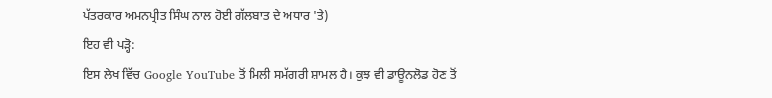ਪੱਤਰਕਾਰ ਅਮਨਪ੍ਰੀਤ ਸਿੰਘ ਨਾਲ ਹੋਈ ਗੱਲਬਾਤ ਦੇ ਅਧਾਰ 'ਤੇ)
ਇਹ ਵੀ ਪੜ੍ਹੋ:
ਇਸ ਲੇਖ ਵਿੱਚ Google YouTube ਤੋਂ ਮਿਲੀ ਸਮੱਗਰੀ ਸ਼ਾਮਲ ਹੈ। ਕੁਝ ਵੀ ਡਾਊਨਲੋਡ ਹੋਣ ਤੋਂ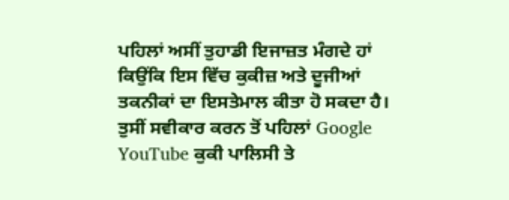ਪਹਿਲਾਂ ਅਸੀਂ ਤੁਹਾਡੀ ਇਜਾਜ਼ਤ ਮੰਗਦੇ ਹਾਂ ਕਿਉਂਕਿ ਇਸ ਵਿੱਚ ਕੁਕੀਜ਼ ਅਤੇ ਦੂਜੀਆਂ ਤਕਨੀਕਾਂ ਦਾ ਇਸਤੇਮਾਲ ਕੀਤਾ ਹੋ ਸਕਦਾ ਹੈ। ਤੁਸੀਂ ਸਵੀਕਾਰ ਕਰਨ ਤੋਂ ਪਹਿਲਾਂ Google YouTube ਕੁਕੀ ਪਾਲਿਸੀ ਤੇ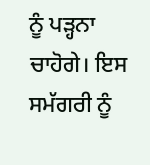ਨੂੰ ਪੜ੍ਹਨਾ ਚਾਹੋਗੇ। ਇਸ ਸਮੱਗਰੀ ਨੂੰ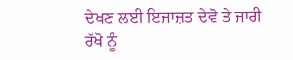ਦੇਖਣ ਲਈ ਇਜਾਜ਼ਤ ਦੇਵੋ ਤੇ ਜਾਰੀ ਰੱਖੋ ਨੂੰ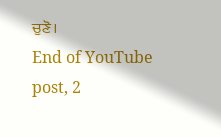ਚੁਣੋ।
End of YouTube post, 2